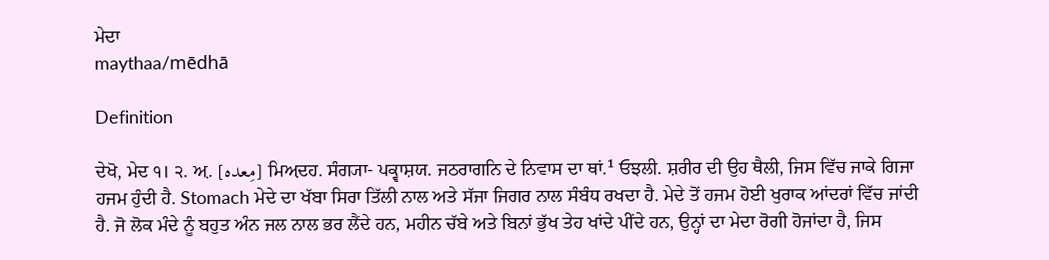ਮੇਦਾ
maythaa/mēdhā

Definition

ਦੇਖੋ, ਮੇਦ ੧। ੨. ਅ਼. [مِعدہ] ਮਿਅ਼ਦਹ. ਸੰਗ੍ਯਾ- ਪਕ੍ਵਾਸ਼ਯ. ਜਠਰਾਗਨਿ ਦੇ ਨਿਵਾਸ ਦਾ ਥਾਂ.¹ ਓਝਲੀ. ਸ਼ਰੀਰ ਦੀ ਉਹ ਥੈਲੀ, ਜਿਸ ਵਿੱਚ ਜਾਕੇ ਗਿਜਾ ਹਜਮ ਹੁੰਦੀ ਹੈ. Stomach ਮੇਦੇ ਦਾ ਖੱਬਾ ਸਿਰਾ ਤਿੱਲੀ ਨਾਲ ਅਤੇ ਸੱਜਾ ਜਿਗਰ ਨਾਲ ਸੰਬੰਧ ਰਖਦਾ ਹੈ. ਮੇਦੇ ਤੋਂ ਹਜਮ ਹੋਈ ਖੁਰਾਕ ਆਂਦਰਾਂ ਵਿੱਚ ਜਾਂਦੀ ਹੈ. ਜੋ ਲੋਕ ਮੰਦੇ ਨੂੰ ਬਹੁਤ ਅੰਨ ਜਲ ਨਾਲ ਭਰ ਲੈਂਦੇ ਹਨ, ਮਹੀਨ ਚੱਬੇ ਅਤੇ ਬਿਨਾਂ ਭੁੱਖ ਤੇਹ ਖਾਂਦੇ ਪੀਂਦੇ ਹਨ, ਉਨ੍ਹਾਂ ਦਾ ਮੇਦਾ ਰੋਗੀ ਹੋਜਾਂਦਾ ਹੈ, ਜਿਸ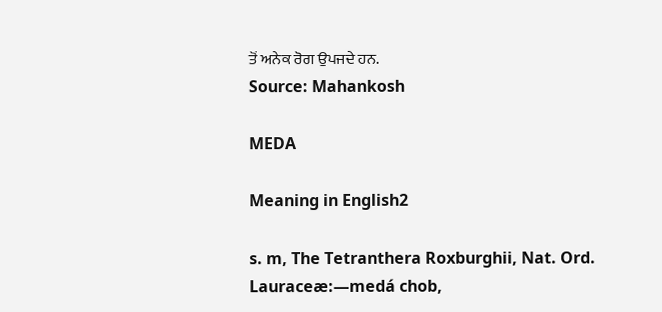ਤੋਂ ਅਨੇਕ ਰੋਗ ਉਪਜਦੇ ਹਨ.
Source: Mahankosh

MEDA

Meaning in English2

s. m, The Tetranthera Roxburghii, Nat. Ord. Lauraceæ:—medá chob,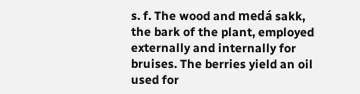s. f. The wood and medá sakk, the bark of the plant, employed externally and internally for bruises. The berries yield an oil used for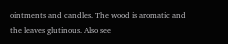ointments and candles. The wood is aromatic and the leaves glutinous. Also see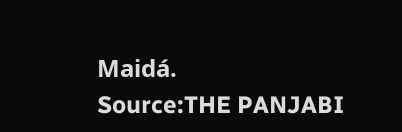Maidá.
Source:THE PANJABI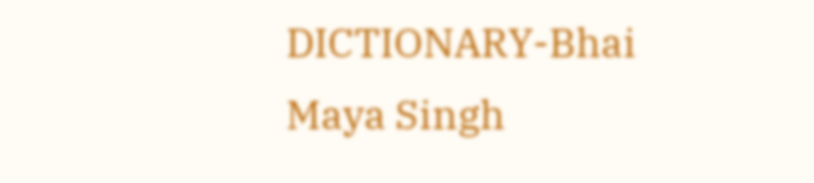DICTIONARY-Bhai Maya Singh